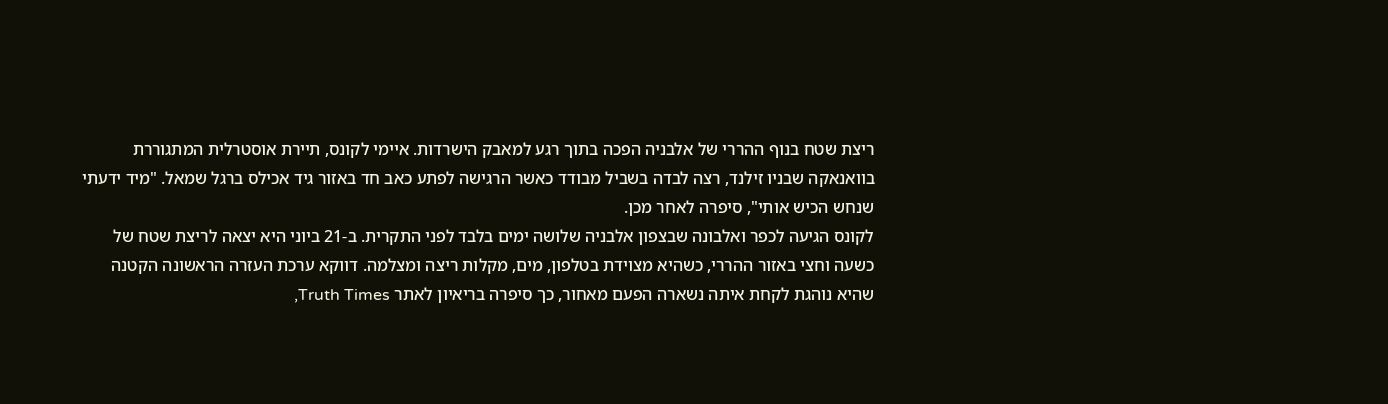ריצת שטח בנוף ההררי של אלבניה הפכה בתוך רגע למאבק הישרדות. איימי לקונס, תיירת אוסטרלית המתגוררת בוואנאקה שבניו זילנד, רצה לבדה בשביל מבודד כאשר הרגישה לפתע כאב חד באזור גיד אכילס ברגל שמאל. "מיד ידעתי שנחש הכיש אותי", סיפרה לאחר מכן.
לקונס הגיעה לכפר ואלבונה שבצפון אלבניה שלושה ימים בלבד לפני התקרית. ב-21 ביוני היא יצאה לריצת שטח של כשעה וחצי באזור ההררי, כשהיא מצוידת בטלפון, מים, מקלות ריצה ומצלמה. דווקא ערכת העזרה הראשונה הקטנה שהיא נוהגת לקחת איתה נשארה הפעם מאחור, כך סיפרה בריאיון לאתר Truth Times,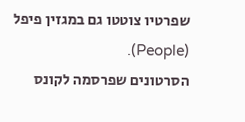שפרטיו צוטטו גם במגזין פיפל (People).
הסרטונים שפרסמה לקונס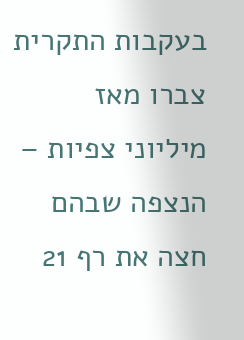בעקבות התקרית צברו מאז מיליוני צפיות – הנצפה שבהם חצה את רף 21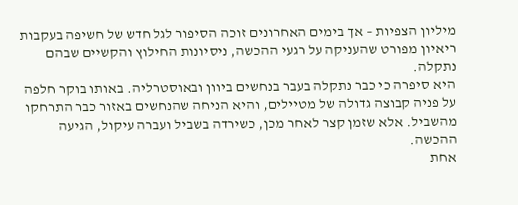מיליון הצפיות – אך בימים האחרונים זוכה הסיפור לגל חדש של חשיפה בעקבות ריאיון מפורט שהעניקה על רגעי ההכשה, ניסיונות החילוץ והקשיים שבהם נתקלה.
היא סיפרה כי כבר נתקלה בעבר בנחשים ביוון ובאוסטרליה. באותו בוקר חלפה על פניה קבוצה גדולה של מטיילים, והיא הניחה שהנחשים באזור כבר התרחקו מהשביל. אלא שזמן קצר לאחר מכן, כשירדה בשביל ועברה עיקול, הגיעה ההכשה.
אחת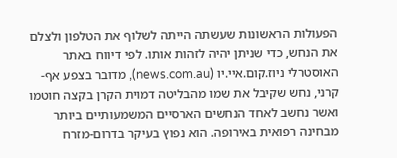הפעולות הראשונות שעשתה הייתה לשלוף את הטלפון ולצלם את הנחש, כדי שניתן יהיה לזהות אותו. לפי דיווח באתר האוסטרלי ניוז.קום.איי.יו (news.com.au), מדובר בצפע אף-קרני, נחש שקיבל את שמו מהבליטה דמוית הקרן בקצה חוטמו ואשר נחשב לאחד הנחשים הארסיים המשמעותיים ביותר מבחינה רפואית באירופה. הוא נפוץ בעיקר בדרום-מזרח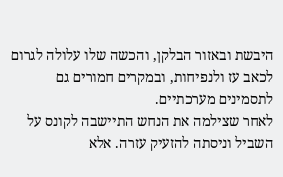היבשת ובאזור הבלקן, והכשה שלו עלולה לגרום לכאב עז ולנפיחות, ובמקרים חמורים גם לתסמינים מערכתיים.
לאחר שצילמה את הנחש התיישבה לקונס על השביל וניסתה להזעיק עזרה. אלא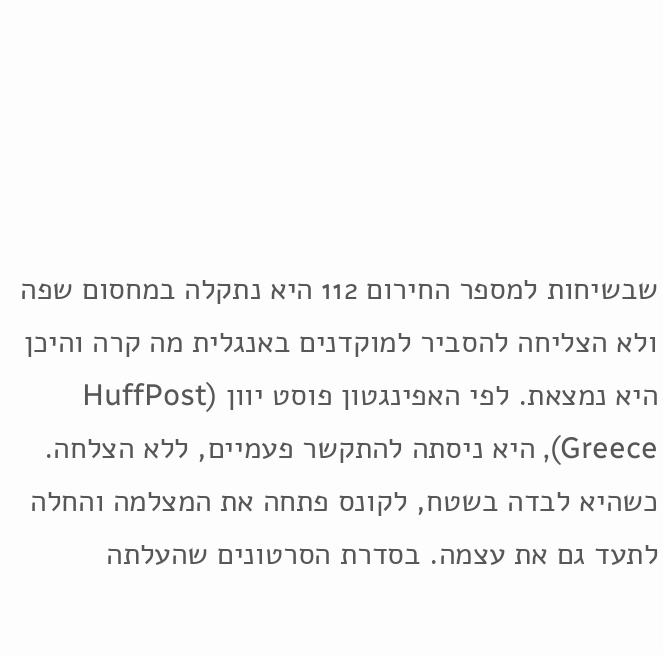שבשיחות למספר החירום 112 היא נתקלה במחסום שפה ולא הצליחה להסביר למוקדנים באנגלית מה קרה והיכן היא נמצאת. לפי האפינגטון פוסט יוון (HuffPost Greece), היא ניסתה להתקשר פעמיים, ללא הצלחה.
כשהיא לבדה בשטח, לקונס פתחה את המצלמה והחלה לתעד גם את עצמה. בסדרת הסרטונים שהעלתה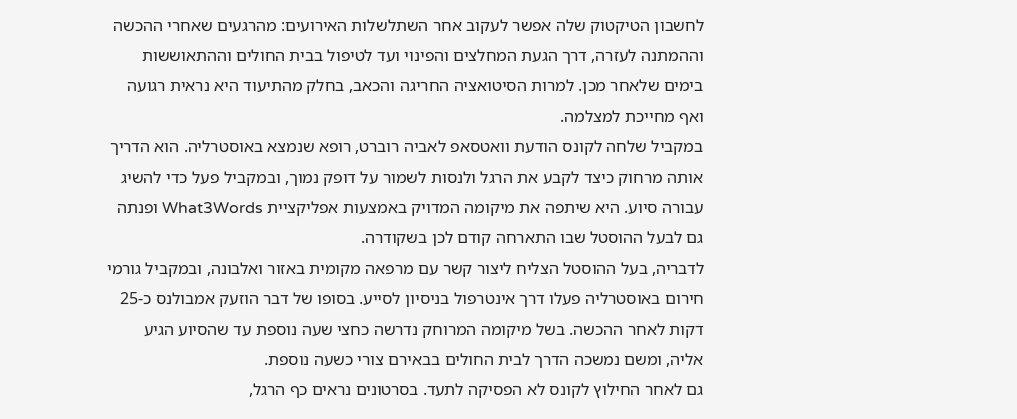לחשבון הטיקטוק שלה אפשר לעקוב אחר השתלשלות האירועים: מהרגעים שאחרי ההכשה וההמתנה לעזרה, דרך הגעת המחלצים והפינוי ועד לטיפול בבית החולים וההתאוששות בימים שלאחר מכן. למרות הסיטואציה החריגה והכאב, בחלק מהתיעוד היא נראית רגועה ואף מחייכת למצלמה.
במקביל שלחה לקונס הודעת וואטסאפ לאביה רוברט, רופא שנמצא באוסטרליה. הוא הדריך אותה מרחוק כיצד לקבע את הרגל ולנסות לשמור על דופק נמוך, ובמקביל פעל כדי להשיג עבורה סיוע. היא שיתפה את מיקומה המדויק באמצעות אפליקציית What3Words ופנתה גם לבעל ההוסטל שבו התארחה קודם לכן בשקודרה.
לדבריה, בעל ההוסטל הצליח ליצור קשר עם מרפאה מקומית באזור ואלבונה, ובמקביל גורמי חירום באוסטרליה פעלו דרך אינטרפול בניסיון לסייע. בסופו של דבר הוזעק אמבולנס כ-25 דקות לאחר ההכשה. בשל מיקומה המרוחק נדרשה כחצי שעה נוספת עד שהסיוע הגיע אליה, ומשם נמשכה הדרך לבית החולים בבאירם צורי כשעה נוספת.
גם לאחר החילוץ לקונס לא הפסיקה לתעד. בסרטונים נראים כף הרגל,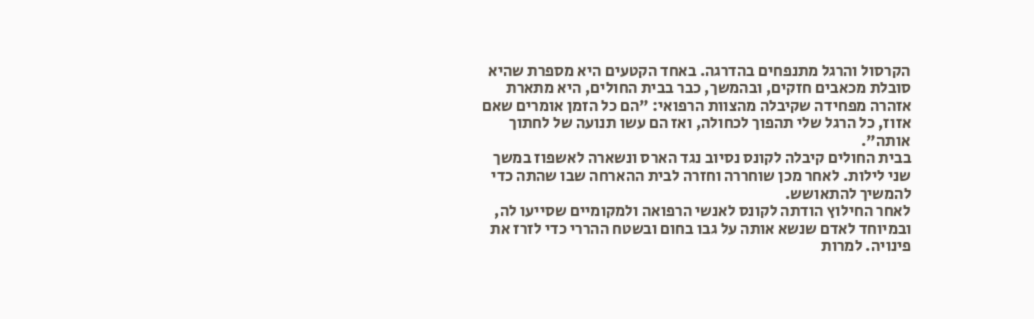הקרסול והרגל מתנפחים בהדרגה. באחד הקטעים היא מספרת שהיא סובלת מכאבים חזקים, ובהמשך, כבר בבית החולים, היא מתארת אזהרה מפחידה שקיבלה מהצוות הרפואי: "הם כל הזמן אומרים שאם אזוז, כל הרגל שלי תהפוך לכחולה, ואז הם עשו תנועה של לחתוך אותה".
בבית החולים קיבלה לקונס נסיוב נגד הארס ונשארה לאשפוז במשך שני לילות. לאחר מכן שוחררה וחזרה לבית ההארחה שבו שהתה כדי להמשיך להתאושש.
לאחר החילוץ הודתה לקונס לאנשי הרפואה ולמקומיים שסייעו לה, ובמיוחד לאדם שנשא אותה על גבו בחום ובשטח ההררי כדי לזרז את פינויה. למרות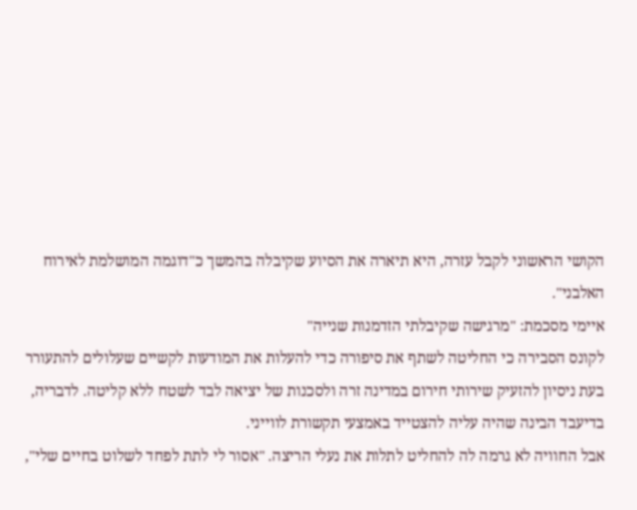הקושי הראשוני לקבל עזרה, היא תיארה את הסיוע שקיבלה בהמשך כ"דוגמה המושלמת לאירוח האלבני".
איימי מסכמת: "מרגישה שקיבלתי הזדמנות שנייה"
לקונס הסבירה כי החליטה לשתף את סיפורה כדי להעלות את המודעות לקשיים שעלולים להתעורר בעת ניסיון להזעיק שירותי חירום במדינה זרה ולסכנות של יציאה לבד לשטח ללא קליטה. לדבריה, בדיעבד הבינה שהיה עליה להצטייד באמצעי תקשורת לווייני.
אבל החוויה לא גרמה לה להחליט לתלות את נעלי הריצה. "אסור לי לתת לפחד לשלוט בחיים שלי",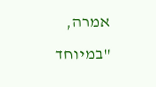אמרה, "במיוחד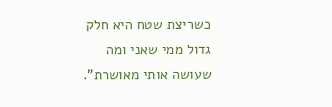כשריצת שטח היא חלק גדול ממי שאני ומה שעושה אותי מאושרת".